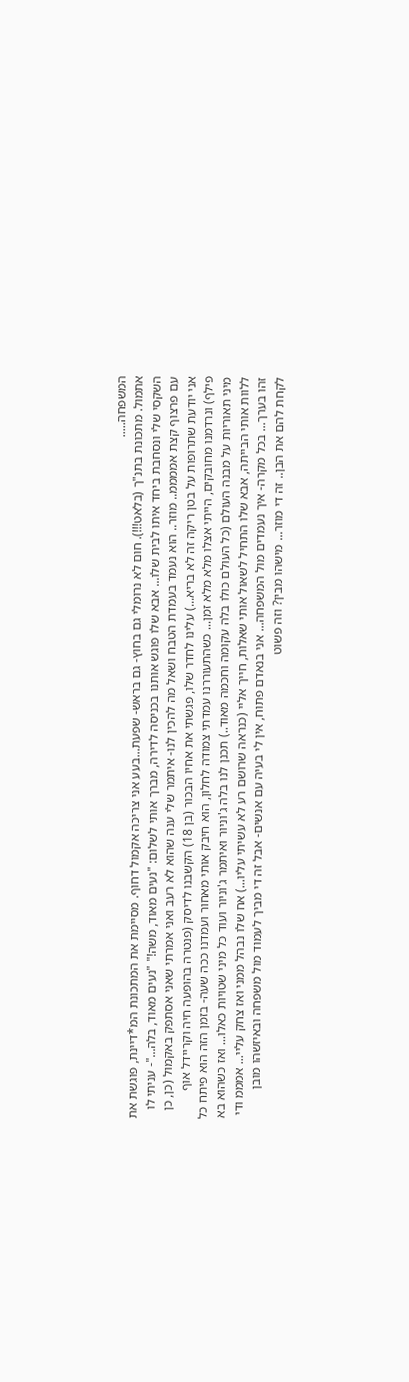המשפחה.....
אתמול. מתכונת בתנ"ך (בלאט!!!). חום לא נרומלי גם בחוץ- גם בראש- שפעת...בעע אני צריכה אקמול דחוף. מסיימת את המתכונת המ*דיינת, פוגשת את השקסי שלי ונסחבת ביחד איתו לבית שלו... אבא שלו פוגש אותנו בכניסה לדירה, מברך אותי לשלום: "נעים מאוד, משה!" "נעים מאוד, בלה..."- עניתי לו עם פרצוף קצת אממממ.. מוזר.. הוא נעמד בעמדת הטבח ושאל מה להכין לנו- איתמר שלי ענה שהוא לא רעב ואני אמרתי שאני אסתפק באקמול (כן, כן אני יודעת שתרופות על בטן ריקה זה לא בריא...) עלינו לחדר שלו, פגשתי את אחיו הבכור (בן 18) הקשבנו לדיסק (פנטרה בהופעה חיה וקריידל אוף פילף) ונרדמנו מחובקים, הייתי אצלו מלא מלא זמן... כשהתעוררנו עמדתי צמודה לחלון, הוא חיבק אותי מאחור ועמדנו ככה שעה- בזמן הזה הוא פיתח כל מיני תאוריות על מבנה העולם (כל העולם כולו בלה עקומה וחכמה מאוד..) תכנן לנו בלה ג'וניור ואיתמר ג'וניור ועוד כל מיני שטויות כאלו... ואז כשהוא בא ללוות אותי הבייתה, אבא שלו התחיל לשאול אותי שאלות, חייך אליי (כנראה שרושם רע לא עשיתי עליו...) אח שלו נבהל ממני ואז צחק עליי... אמממ ודי זהו בערך... בכל מקרה- איך נעמדים מול המשפחה... אני בנאדם פתוח, אין לי בעיה עם אנשים- אבל זה די מביך לעמוד מול משפחה ובאיזשהו מובן לקחת להם את הבן.. זה די מוזר... מישהו מבין? וזה פשוט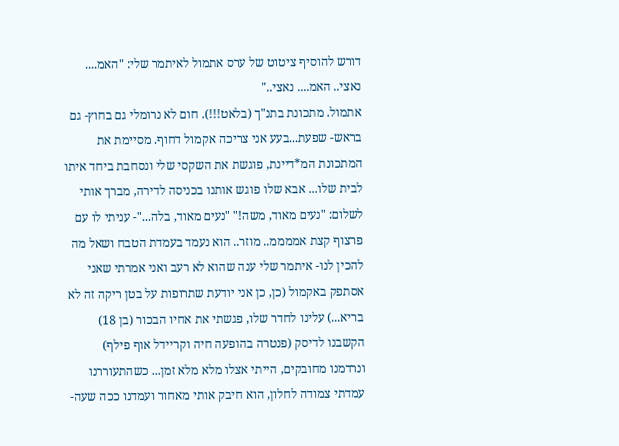דורש להוסיף ציטוט של ערס אתמול לאיתמר שלי: "האמ.... נאצי.. האמ.... נאצי.."
אתמול. מתכונת בתנ"ך (בלאט!!!). חום לא נרומלי גם בחוץ- גם בראש- שפעת...בעע אני צריכה אקמול דחוף. מסיימת את המתכונת המ*דיינת, פוגשת את השקסי שלי ונסחבת ביחד איתו לבית שלו... אבא שלו פוגש אותנו בכניסה לדירה, מברך אותי לשלום: "נעים מאוד, משה!" "נעים מאוד, בלה..."- עניתי לו עם פרצוף קצת אממממ.. מוזר.. הוא נעמד בעמדת הטבח ושאל מה להכין לנו- איתמר שלי ענה שהוא לא רעב ואני אמרתי שאני אסתפק באקמול (כן, כן אני יודעת שתרופות על בטן ריקה זה לא בריא...) עלינו לחדר שלו, פגשתי את אחיו הבכור (בן 18) הקשבנו לדיסק (פנטרה בהופעה חיה וקריידל אוף פילף) ונרדמנו מחובקים, הייתי אצלו מלא מלא זמן... כשהתעוררנו עמדתי צמודה לחלון, הוא חיבק אותי מאחור ועמדנו ככה שעה-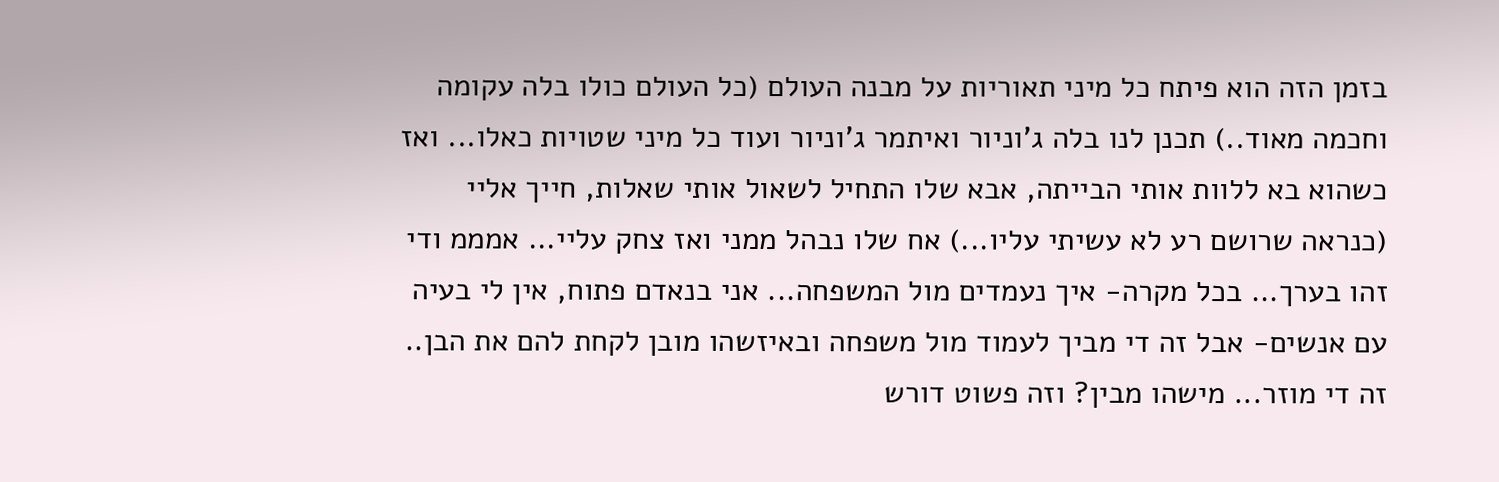בזמן הזה הוא פיתח כל מיני תאוריות על מבנה העולם (כל העולם כולו בלה עקומה וחכמה מאוד..) תכנן לנו בלה ג'וניור ואיתמר ג'וניור ועוד כל מיני שטויות כאלו... ואז כשהוא בא ללוות אותי הבייתה, אבא שלו התחיל לשאול אותי שאלות, חייך אליי (כנראה שרושם רע לא עשיתי עליו...) אח שלו נבהל ממני ואז צחק עליי... אמממ ודי זהו בערך... בכל מקרה- איך נעמדים מול המשפחה... אני בנאדם פתוח, אין לי בעיה עם אנשים- אבל זה די מביך לעמוד מול משפחה ובאיזשהו מובן לקחת להם את הבן.. זה די מוזר... מישהו מבין? וזה פשוט דורש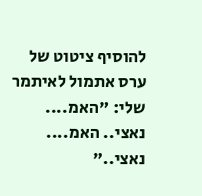להוסיף ציטוט של ערס אתמול לאיתמר שלי: "האמ.... נאצי.. האמ.... נאצי.."